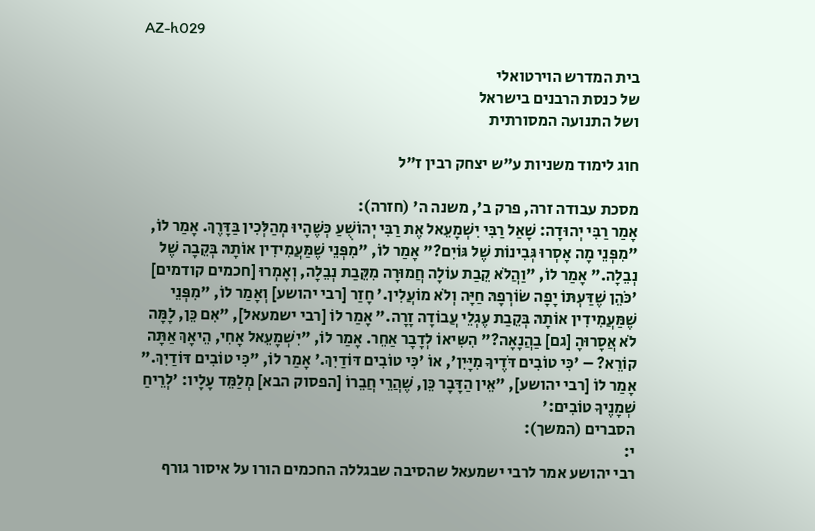AZ-h029

בית המדרש הוירטואלי
של כנסת הרבנים בישראל
ושל התנועה המסורתית

חוג לימוד משניות ע"ש יצחק רבין ז"ל

מסכת עבודה זרה, פרק ב', משנה ה' (חזרה):
אָמַר רַבִּי יְהוּדָה: שָׁאַל רַבִּי יִשְׁמָעֵאל אֶת רַבִּי יְהוֹשֻׁעַ כְּשֶׁהָיוּ מְהַלְּכִין בַּדָּרֶךְ. אָמַר לוֹ, "מִפְּנֵי מָה אָסְרוּ גְּבִינוֹת שֶׁל גּוֹיִם?" אָמַר לוֹ, "מִפְּנֵי שֶׁמַּעֲמִידִין אוֹתָהּ בְּקֵבָה שֶׁל נְבֵלָה." אָמַר לוֹ, "וַהֲלֹא קֵבַת עוֹלָה חֲמוּרָה מִקֵּבַת נְבֵלָה, וְאָמְרוּ [חכמים קודמים] 'כֹּהֵן שֶׁדַּעְתּוֹ יָפָה שׂוֹרְפָהּ חַיָּה וְלֹא מוֹעֲלִין.' חָזַר [רבי יהושע] וְאָמַר לוֹ, "מִפְּנֵי שֶׁמַּעֲמִידִין אוֹתָהּ בְּקֵבַת עֶגְלֵי עֲבוֹדָה זָרָה." אָמַר לוֹ [רבי ישמעאל], "אִם כֵּן, לָמָּה לֹא אֲסָרוּהָ [גם] בַהֲנָאָה?" הִשִּיאוֹ לְדָבָר אַחֵר. אָמַר לוֹ, "יִשְׁמָעֵאל אָחִי, הֵיאָךְ אַתָּה קוֹרֵא? – 'כִּי טוֹבִים דֹּדֶיךָ מִיָּיִן', אוֹ 'כִּי טוֹבִים דּוֹדַיִךְ.' אָמַר לוֹ, "כִּי טוֹבִים דּוֹדַיִךְ." אָמַר לוֹ [רבי יהושע], "אֵין הַדָּבָר כֵּן, שֶׁהֲרֵי חֲבֵרוֹ [הפסוק הבא] מְלַמֵּד עָלָיו: 'לְרֵיחַ שְׁמָנֶיךָ טוֹבִים:'
הסברים (המשך):
י:
רבי יהושע אמר לרבי ישמעאל שהסיבה שבגללה החכמים הורו על איסור גורף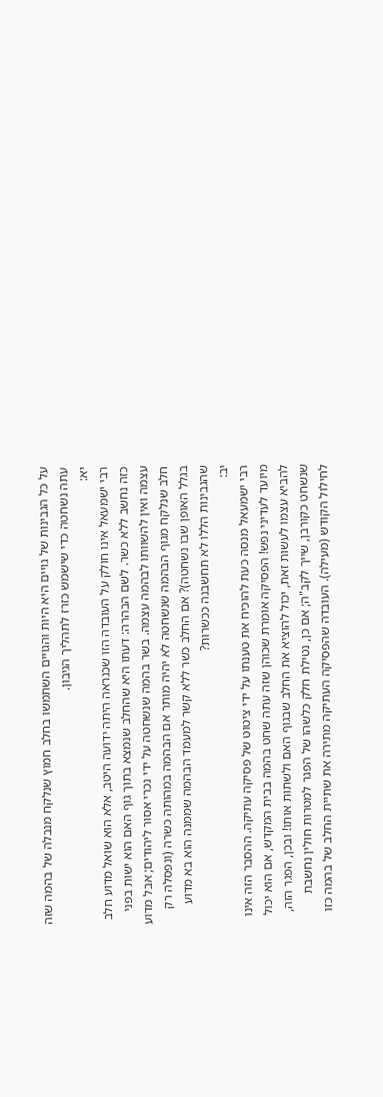על כל הגבינות של גויים היא היות והגויים השתמשו בחלב חמוץ שנלקח מנבלה של בהמה שזה עתה נשחטה כדי שישמש כזרז לתהליך הגיבון.
יא:
רבי ישמעאל אינו חולק על העובדה הזו שכנראה היתה ידועה היטב, אלא הוא שואל מדוע חלב כזה נחשב ללא כשר. לשם הבהרה: דעתו היא שהחלב שנמצא בתוך גוף האם הוא ישות בפני עצמה ואין להשוותו לבהמה עצמה. בשר בהמה שנשחטה על ידי נכרי אסור ליהודים; אבל מדוע חלב שנלקח מגוף הבהמה שנשחטה לא יהיה מותר אם הבהמה במהותה כשרה (ונפסלה רק בגלל האופן שבו נשחטה)? אם החלב כשר ללא קשר למעמד הבהמה שממנה הוא בא מדוע שהגבינות הללו לא תחשבנה ככשרות?
יב:
רבי ישמעאל מנסה כעת להוכיח את טענתו על ידי ציטוט של פסיקה עתיקה. ההסבר הזה אינו מיועד לעדיני נפש! הפסיקה אומרת שכוהן שזה עתה שחט בהמה בבית המקדש, אם הוא יכול להביא עצמו לעשות זאת, יכול להוציא את החלב שבגוף האם ולשתות אותו! ובכן, הפגר הזה, שנשחט כקורבן, שייך לקב"ה; אם כן, נטילת חלק כלשהו של הפגר למטרות חולין נחשבת לחילול הקודש (מעילה). העובדה שהפסיקה העתיקה מתירה את שתיית החלב של בהמה כזו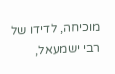מוכיחה, לדידו של רבי ישמעאל,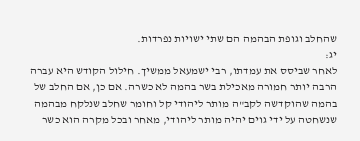שהחלב וגופת הבהמה הם שתי ישויות נפרדות.
יג:
לאחר שביסס את עמדתו, רבי ישמעאל ממשיך. חילול הקודש היא עברה הרבה יותר חמורה מאכילת בשר בהמה לא כשרה. אם כן, אם החלב של בהמה שהוקדשה לקב"ה מותר ליהודי קל וחומר שחלב שנלקח מבהמה שנשחטה על ידי גוים יהיה מותר ליהודי, מאחר ובכל מקרה הוא כשר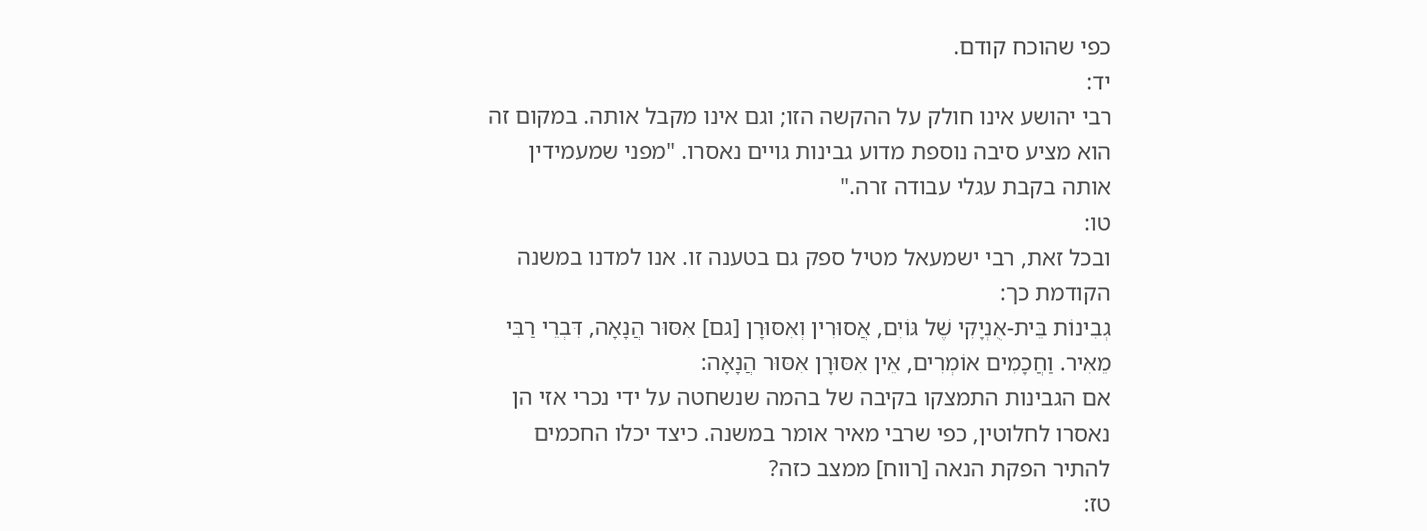כפי שהוכח קודם.
יד:
רבי יהושע אינו חולק על ההקשה הזו; וגם אינו מקבל אותה. במקום זה הוא מציע סיבה נוספת מדוע גבינות גויים נאסרו. "מפני שמעמידין אותה בקבת עגלי עבודה זרה."
טו:
ובכל זאת, רבי ישמעאל מטיל ספק גם בטענה זו. אנו למדנו במשנה הקודמת כך:
גְבִינוֹת בֵּית-אֻנְיָקִי שֶׁל גּוֹיִם, אֲסוּרִין וְאִסּוּרָן [גם] אִסּוּר הֲנָאָה, דִּבְרֵי רַבִּי מֵאִיר. וַחֲכָמִים אוֹמְרִים, אֵין אִסּוּרָן אִסּוּר הֲנָאָה:
אם הגבינות התמצקו בקיבה של בהמה שנשחטה על ידי נכרי אזי הן נאסרו לחלוטין, כפי שרבי מאיר אומר במשנה. כיצד יכלו החכמים להתיר הפקת הנאה [רווח] ממצב כזה?
טז: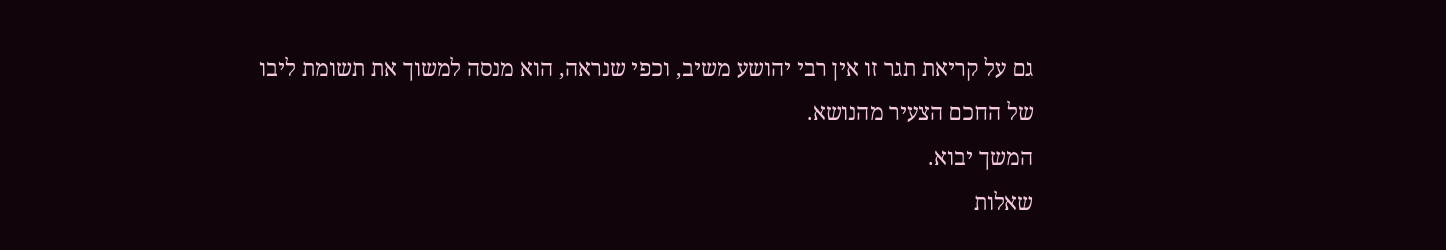גם על קריאת תגר זו אין רבי יהושע משיב, וכפי שנראה, הוא מנסה למשוך את תשומת ליבו של החכם הצעיר מהנושא.
המשך יבוא.
שאלות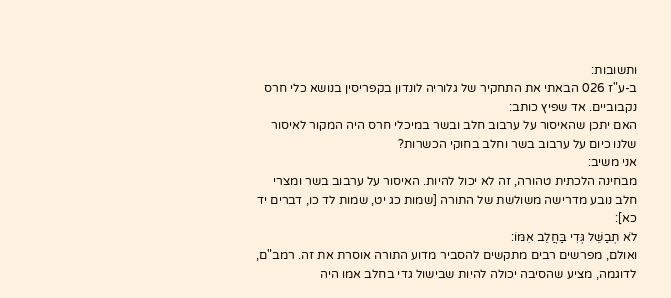ותשובות:
ב-ע"ז 026 הבאתי את התחקיר של גלוריה לונדון בקפריסין בנושא כלי חרס נקבוביים. אד שפיץ כותב:
האם יתכן שהאיסור על ערבוב חלב ובשר במיכלי חרס היה המקור לאיסור שלנו כיום על ערבוב בשר וחלב בחוקי הכשרות?
אני משיב:
מבחינה הלכתית טהורה, זה לא יכול להיות. האיסור על ערבוב בשר ומצרי חלב נובע מדרישה משולשת של התורה [שמות כג יט, שמות לד כו, דברים יד כא]:
לֹא תְבַשֵּׁל גְּדִי בַּחֲלֵב אִמּוֹ:
ואולם, מפרשים רבים מתקשים להסביר מדוע התורה אוסרת את זה. רמב"ם, לדוגמה, מציע שהסיבה יכולה להיות שבישול גדי בחלב אמו היה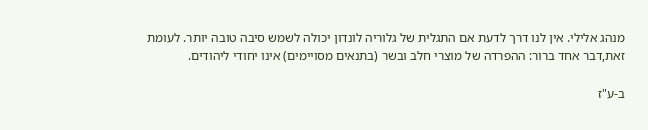מנהג אלילי. אין לנו דרך לדעת אם התגלית של גלוריה לונדון יכולה לשמש סיבה טובה יותר. לעומת זאת,דבר אחד ברור: ההפרדה של מוצרי חלב ובשר (בתנאים מסויימים) אינו יחודי ליהודים.

ב-ע"ז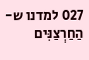027 למדנו ש-הַחַרְצַנִּים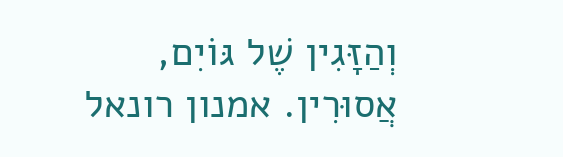וְהַזָּגִין שֶׁל גּוֹיִם, אֲסוּרִין. אמנון רונאל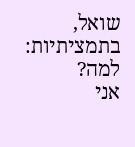שואל, בתמציתיות:
למה?
אני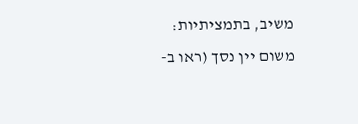משיב, בתמציתיות:
משום יין נסך (ראו ב-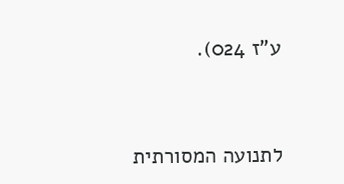ע"ז 024).


לתנועה המסורתית